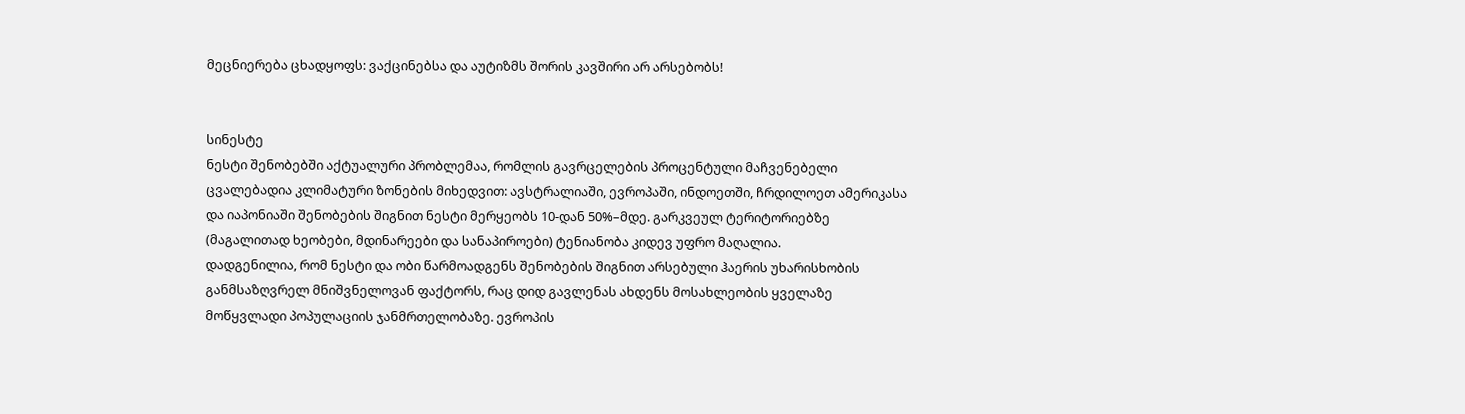მეცნიერება ცხადყოფს: ვაქცინებსა და აუტიზმს შორის კავშირი არ არსებობს!


სინესტე
ნესტი შენობებში აქტუალური პრობლემაა, რომლის გავრცელების პროცენტული მაჩვენებელი ცვალებადია კლიმატური ზონების მიხედვით: ავსტრალიაში, ევროპაში, ინდოეთში, ჩრდილოეთ ამერიკასა და იაპონიაში შენობების შიგნით ნესტი მერყეობს 10-დან 50%–მდე. გარკვეულ ტერიტორიებზე (მაგალითად ხეობები, მდინარეები და სანაპიროები) ტენიანობა კიდევ უფრო მაღალია.
დადგენილია, რომ ნესტი და ობი წარმოადგენს შენობების შიგნით არსებული ჰაერის უხარისხობის განმსაზღვრელ მნიშვნელოვან ფაქტორს, რაც დიდ გავლენას ახდენს მოსახლეობის ყველაზე მოწყვლადი პოპულაციის ჯანმრთელობაზე. ევროპის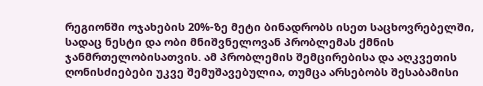რეგიონში ოჯახების 20%-ზე მეტი ბინადრობს ისეთ საცხოვრებელში, სადაც ნესტი და ობი მნიშვნელოვან პრობლემას ქმნის ჯანმრთელობისათვის. ამ პრობლემის შემცირებისა და აღკვეთის ღონისძიებები უკვე შემუშავებულია, თუმცა არსებობს შესაბამისი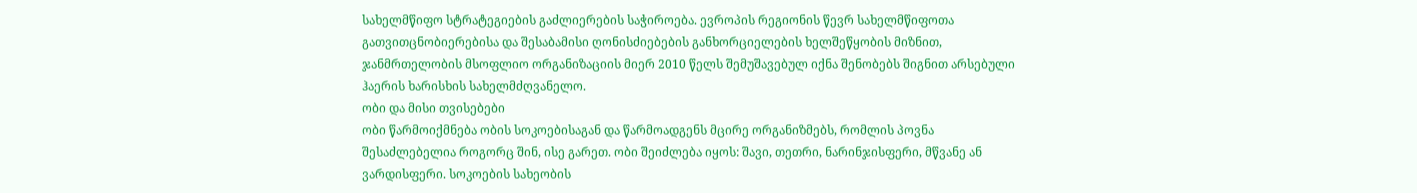სახელმწიფო სტრატეგიების გაძლიერების საჭიროება. ევროპის რეგიონის წევრ სახელმწიფოთა გათვითცნობიერებისა და შესაბამისი ღონისძიებების განხორციელების ხელშეწყობის მიზნით, ჯანმრთელობის მსოფლიო ორგანიზაციის მიერ 2010 წელს შემუშავებულ იქნა შენობებს შიგნით არსებული ჰაერის ხარისხის სახელმძღვანელო.
ობი და მისი თვისებები
ობი წარმოიქმნება ობის სოკოებისაგან და წარმოადგენს მცირე ორგანიზმებს, რომლის პოვნა შესაძლებელია როგორც შინ, ისე გარეთ. ობი შეიძლება იყოს: შავი, თეთრი, ნარინჯისფერი, მწვანე ან ვარდისფერი. სოკოების სახეობის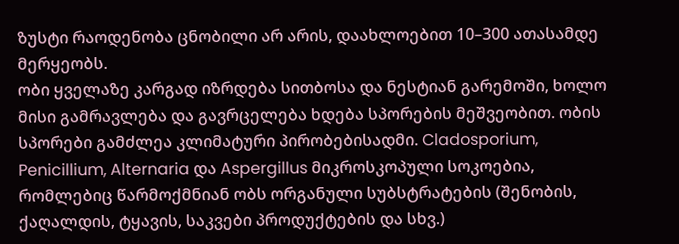ზუსტი რაოდენობა ცნობილი არ არის, დაახლოებით 10–300 ათასამდე მერყეობს.
ობი ყველაზე კარგად იზრდება სითბოსა და ნესტიან გარემოში, ხოლო მისი გამრავლება და გავრცელება ხდება სპორების მეშვეობით. ობის სპორები გამძლეა კლიმატური პირობებისადმი. Cladosporium, Penicillium, Alternaria და Aspergillus მიკროსკოპული სოკოებია, რომლებიც წარმოქმნიან ობს ორგანული სუბსტრატების (შენობის, ქაღალდის, ტყავის, საკვები პროდუქტების და სხვ.)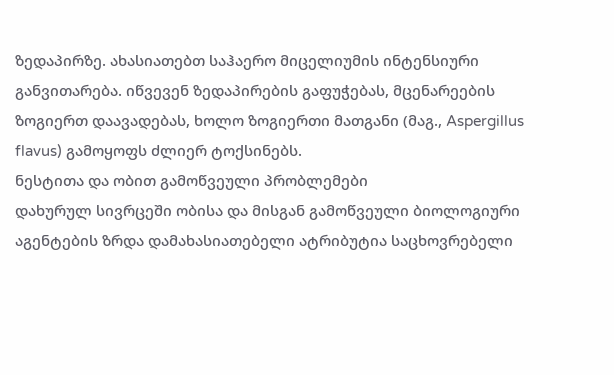ზედაპირზე. ახასიათებთ საჰაერო მიცელიუმის ინტენსიური განვითარება. იწვევენ ზედაპირების გაფუჭებას, მცენარეების ზოგიერთ დაავადებას, ხოლო ზოგიერთი მათგანი (მაგ., Aspergillus flavus) გამოყოფს ძლიერ ტოქსინებს.
ნესტითა და ობით გამოწვეული პრობლემები
დახურულ სივრცეში ობისა და მისგან გამოწვეული ბიოლოგიური აგენტების ზრდა დამახასიათებელი ატრიბუტია საცხოვრებელი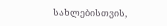სახლებისთვის,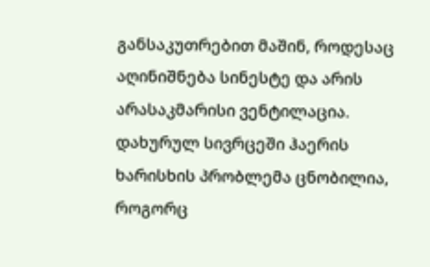განსაკუთრებით მაშინ, როდესაც აღინიშნება სინესტე და არის არასაკმარისი ვენტილაცია. დახურულ სივრცეში ჰაერის ხარისხის პრობლემა ცნობილია, როგორც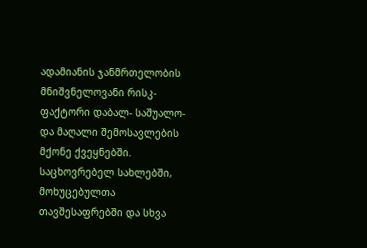ადამიანის ჯანმრთელობის მნიშვნელოვანი რისკ-ფაქტორი დაბალ- საშუალო- და მაღალი შემოსავლების მქონე ქვეყნებში. საცხოვრებელ სახლებში, მოხუცებულთა თავშესაფრებში და სხვა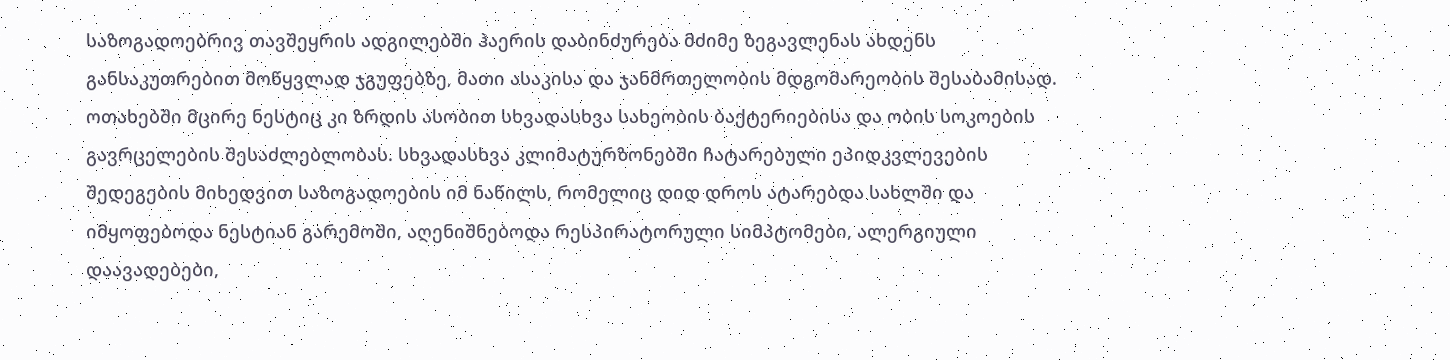საზოგადოებრივ თავშეყრის ადგილებში ჰაერის დაბინძურება მძიმე ზეგავლენას ახდენს განსაკუთრებით მოწყვლად ჯგუფებზე, მათი ასაკისა და ჯანმრთელობის მდგომარეობის შესაბამისად. ოთახებში მცირე ნესტიც კი ზრდის ასობით სხვადასხვა სახეობის ბაქტერიებისა და ობის სოკოების გავრცელების შესაძლებლობას. სხვადასხვა კლიმატურზონებში ჩატარებული ეპიდკვლევების შედეგების მიხედვით საზოგადოების იმ ნაწილს, რომელიც დიდ დროს ატარებდა სახლში და იმყოფებოდა ნესტიან გარემოში, აღენიშნებოდა რესპირატორული სიმპტომები, ალერგიული დაავადებები,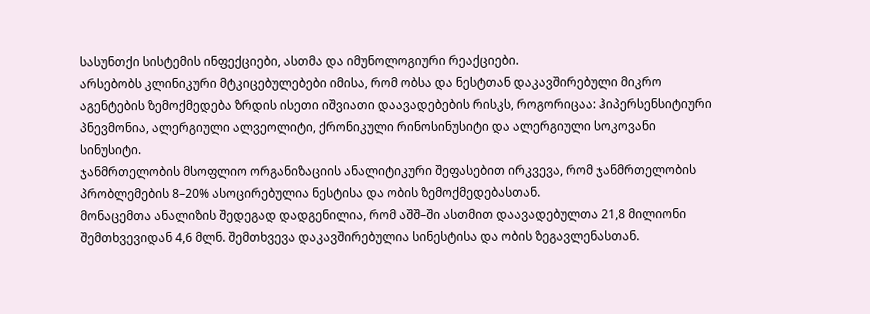სასუნთქი სისტემის ინფექციები, ასთმა და იმუნოლოგიური რეაქციები.
არსებობს კლინიკური მტკიცებულებები იმისა, რომ ობსა და ნესტთან დაკავშირებული მიკრო აგენტების ზემოქმედება ზრდის ისეთი იშვიათი დაავადებების რისკს, როგორიცაა: ჰიპერსენსიტიური პნევმონია, ალერგიული ალვეოლიტი, ქრონიკული რინოსინუსიტი და ალერგიული სოკოვანი სინუსიტი.
ჯანმრთელობის მსოფლიო ორგანიზაციის ანალიტიკური შეფასებით ირკვევა, რომ ჯანმრთელობის პრობლემების 8–20% ასოცირებულია ნესტისა და ობის ზემოქმედებასთან.
მონაცემთა ანალიზის შედეგად დადგენილია, რომ აშშ–ში ასთმით დაავადებულთა 21,8 მილიონი შემთხვევიდან 4,6 მლნ. შემთხვევა დაკავშირებულია სინესტისა და ობის ზეგავლენასთან.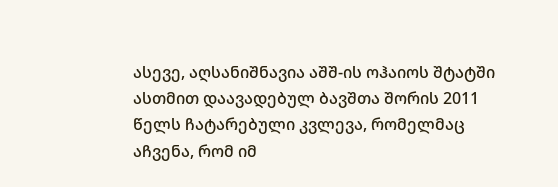ასევე, აღსანიშნავია აშშ-ის ოჰაიოს შტატში ასთმით დაავადებულ ბავშთა შორის 2011 წელს ჩატარებული კვლევა, რომელმაც აჩვენა, რომ იმ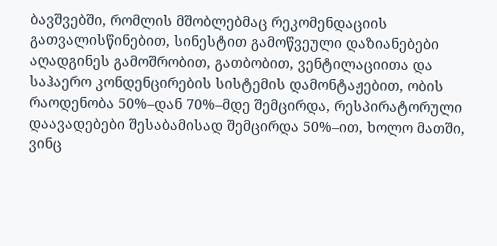ბავშვებში, რომლის მშობლებმაც რეკომენდაციის გათვალისწინებით, სინესტით გამოწვეული დაზიანებები აღადგინეს გამოშრობით, გათბობით, ვენტილაციითა და საჰაერო კონდენცირების სისტემის დამონტაჟებით, ობის რაოდენობა 50%–დან 70%–მდე შემცირდა, რესპირატორული დაავადებები შესაბამისად შემცირდა 50%–ით, ხოლო მათში, ვინც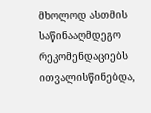მხოლოდ ასთმის საწინააღმდეგო რეკომენდაციებს ითვალისწინებდა,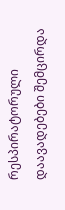რესპირატორული დაავადებები შემცირდა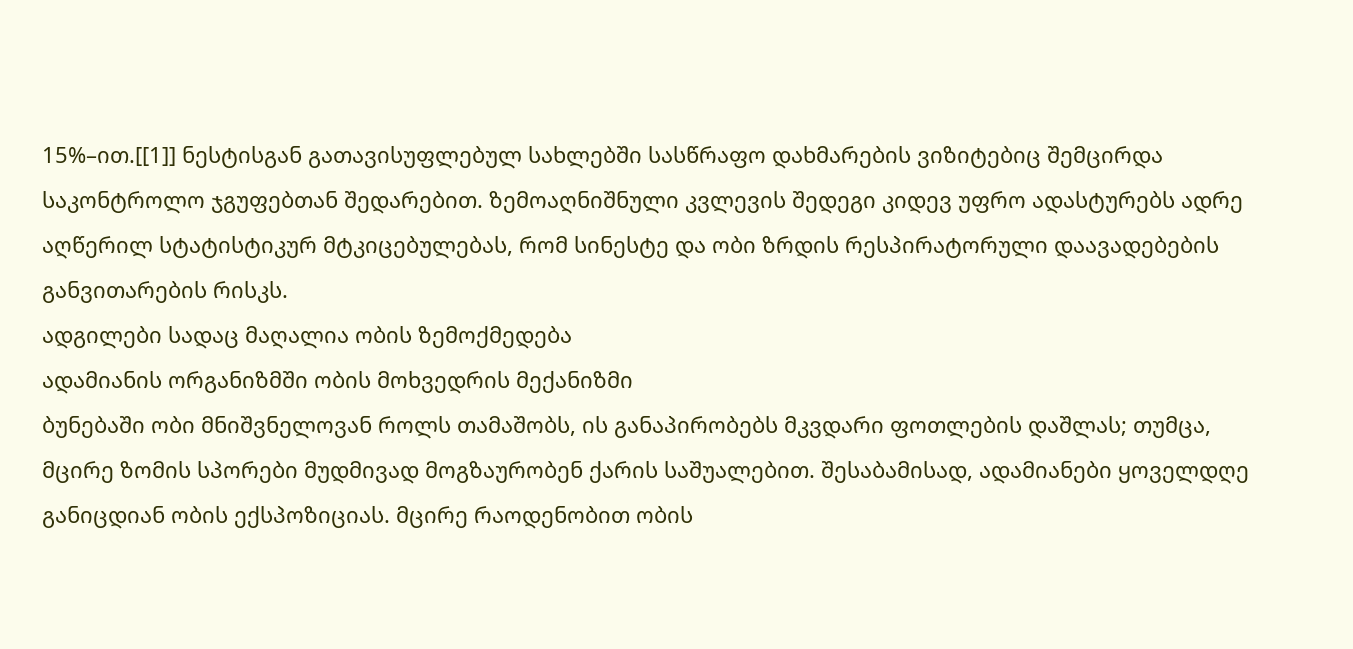15%–ით.[[1]] ნესტისგან გათავისუფლებულ სახლებში სასწრაფო დახმარების ვიზიტებიც შემცირდა საკონტროლო ჯგუფებთან შედარებით. ზემოაღნიშნული კვლევის შედეგი კიდევ უფრო ადასტურებს ადრე აღწერილ სტატისტიკურ მტკიცებულებას, რომ სინესტე და ობი ზრდის რესპირატორული დაავადებების განვითარების რისკს.
ადგილები სადაც მაღალია ობის ზემოქმედება
ადამიანის ორგანიზმში ობის მოხვედრის მექანიზმი
ბუნებაში ობი მნიშვნელოვან როლს თამაშობს, ის განაპირობებს მკვდარი ფოთლების დაშლას; თუმცა, მცირე ზომის სპორები მუდმივად მოგზაურობენ ქარის საშუალებით. შესაბამისად, ადამიანები ყოველდღე განიცდიან ობის ექსპოზიციას. მცირე რაოდენობით ობის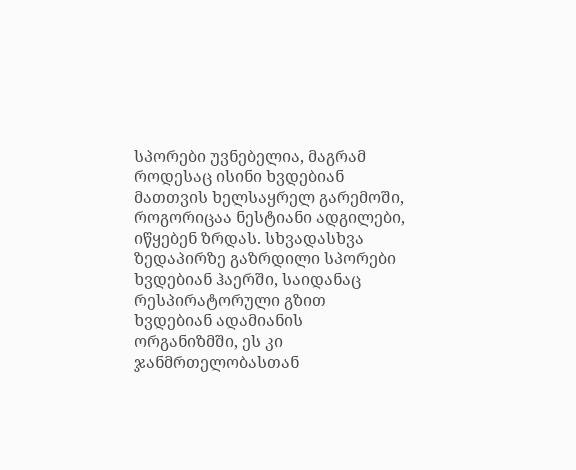სპორები უვნებელია, მაგრამ როდესაც ისინი ხვდებიან მათთვის ხელსაყრელ გარემოში, როგორიცაა ნესტიანი ადგილები, იწყებენ ზრდას. სხვადასხვა ზედაპირზე გაზრდილი სპორები ხვდებიან ჰაერში, საიდანაც რესპირატორული გზით ხვდებიან ადამიანის ორგანიზმში, ეს კი ჯანმრთელობასთან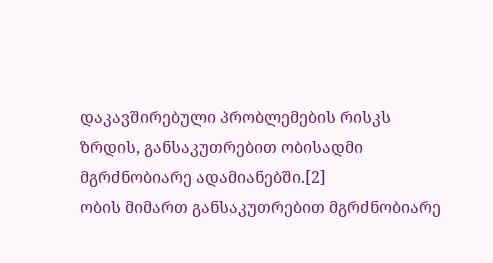დაკავშირებული პრობლემების რისკს ზრდის, განსაკუთრებით ობისადმი მგრძნობიარე ადამიანებში.[2]
ობის მიმართ განსაკუთრებით მგრძნობიარე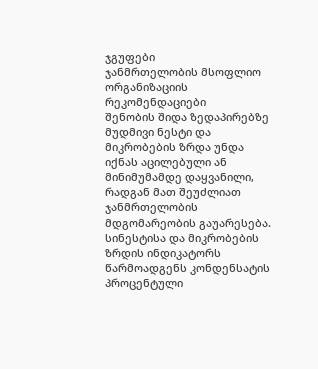ჯგუფები
ჯანმრთელობის მსოფლიო ორგანიზაციის რეკომენდაციები
შენობის შიდა ზედაპირებზე მუდმივი ნესტი და მიკრობების ზრდა უნდა იქნას აცილებული ან მინიმუმამდე დაყვანილი, რადგან მათ შეუძლიათ ჯანმრთელობის მდგომარეობის გაუარესება.
სინესტისა და მიკრობების ზრდის ინდიკატორს წარმოადგენს კონდენსატის პროცენტული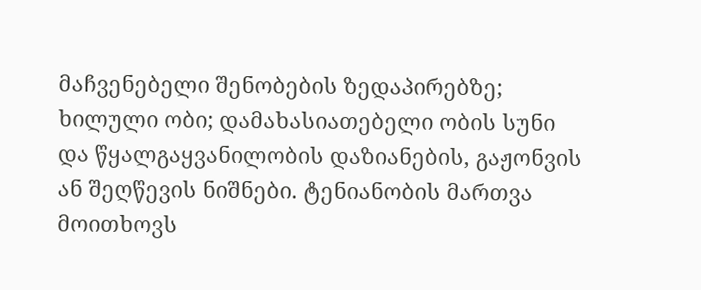მაჩვენებელი შენობების ზედაპირებზე; ხილული ობი; დამახასიათებელი ობის სუნი და წყალგაყვანილობის დაზიანების, გაჟონვის ან შეღწევის ნიშნები. ტენიანობის მართვა მოითხოვს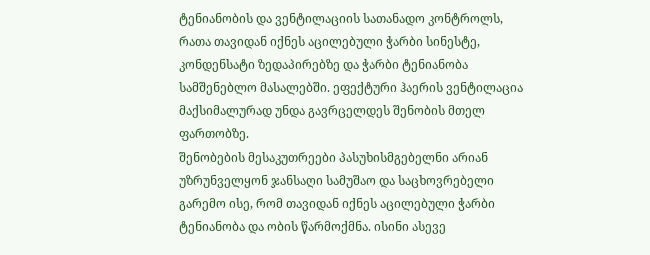ტენიანობის და ვენტილაციის სათანადო კონტროლს, რათა თავიდან იქნეს აცილებული ჭარბი სინესტე, კონდენსატი ზედაპირებზე და ჭარბი ტენიანობა სამშენებლო მასალებში. ეფექტური ჰაერის ვენტილაცია მაქსიმალურად უნდა გავრცელდეს შენობის მთელ ფართობზე.
შენობების მესაკუთრეები პასუხისმგებელნი არიან უზრუნველყონ ჯანსაღი სამუშაო და საცხოვრებელი გარემო ისე, რომ თავიდან იქნეს აცილებული ჭარბი ტენიანობა და ობის წარმოქმნა. ისინი ასევე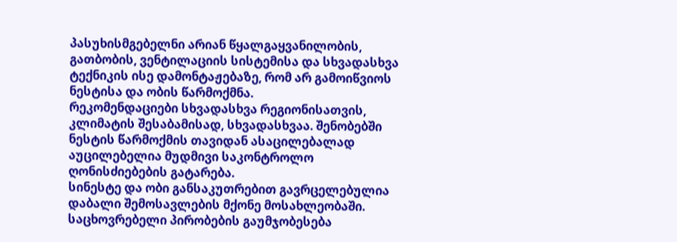პასუხისმგებელნი არიან წყალგაყვანილობის, გათბობის, ვენტილაციის სისტემისა და სხვადასხვა ტექნიკის ისე დამონტაჟებაზე, რომ არ გამოიწვიოს ნესტისა და ობის წარმოქმნა.
რეკომენდაციები სხვადასხვა რეგიონისათვის, კლიმატის შესაბამისად, სხვადასხვაა. შენობებში ნესტის წარმოქმის თავიდან ასაცილებალად აუცილებელია მუდმივი საკონტროლო ღონისძიებების გატარება.
სინესტე და ობი განსაკუთრებით გავრცელებულია დაბალი შემოსავლების მქონე მოსახლეობაში. საცხოვრებელი პირობების გაუმჯობესება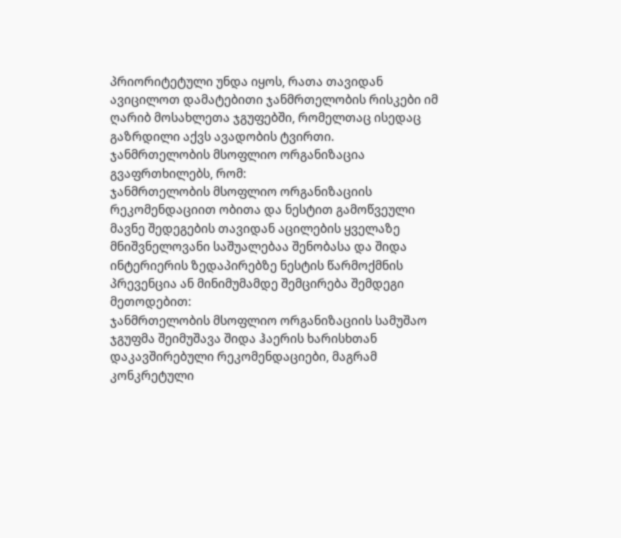პრიორიტეტული უნდა იყოს, რათა თავიდან ავიცილოთ დამატებითი ჯანმრთელობის რისკები იმ ღარიბ მოსახლეთა ჯგუფებში, რომელთაც ისედაც გაზრდილი აქვს ავადობის ტვირთი.
ჯანმრთელობის მსოფლიო ორგანიზაცია გვაფრთხილებს, რომ:
ჯანმრთელობის მსოფლიო ორგანიზაციის რეკომენდაციით ობითა და ნესტით გამოწვეული მავნე შედეგების თავიდან აცილების ყველაზე მნიშვნელოვანი საშუალებაა შენობასა და შიდა ინტერიერის ზედაპირებზე ნესტის წარმოქმნის პრევენცია ან მინიმუმამდე შემცირება შემდეგი მეთოდებით:
ჯანმრთელობის მსოფლიო ორგანიზაციის სამუშაო ჯგუფმა შეიმუშავა შიდა ჰაერის ხარისხთან დაკავშირებული რეკომენდაციები, მაგრამ კონკრეტული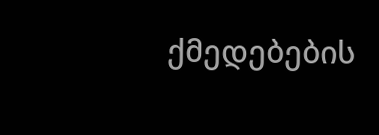ქმედებების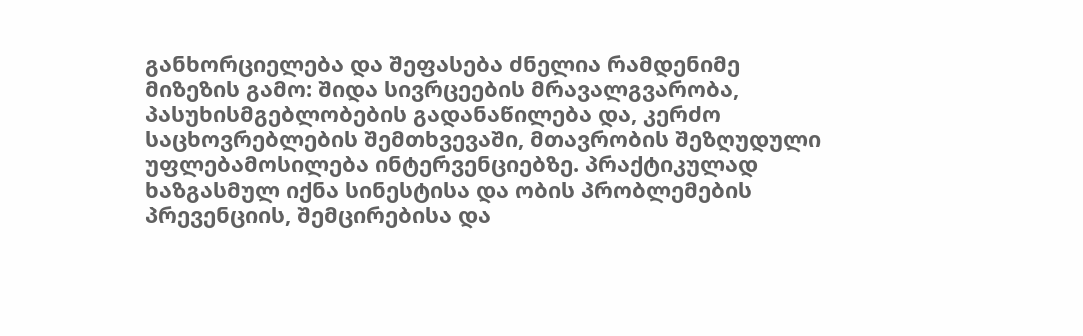განხორციელება და შეფასება ძნელია რამდენიმე მიზეზის გამო: შიდა სივრცეების მრავალგვარობა, პასუხისმგებლობების გადანაწილება და, კერძო საცხოვრებლების შემთხვევაში, მთავრობის შეზღუდული უფლებამოსილება ინტერვენციებზე. პრაქტიკულად ხაზგასმულ იქნა სინესტისა და ობის პრობლემების პრევენციის, შემცირებისა და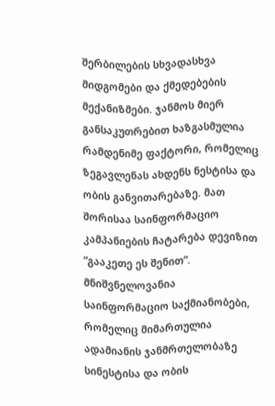შერბილების სხვადასხვა მიდგომები და ქმედებების მექანიზმები. ჯანმოს მიერ განსაკუთრებით ხაზგასმულია რამდენიმე ფაქტორი, რომელიც ზეგავლენას ახდენს ნესტისა და ობის განვითარებაზე. მათ შორისაა საინფორმაციო კამპანიების ჩატარება დევიზით “გააკეთე ეს შენით“.
მნიშვნელოვანია საინფორმაციო საქმიანობები, რომელიც მიმართულია ადამიანის ჯანმრთელობაზე სინესტისა და ობის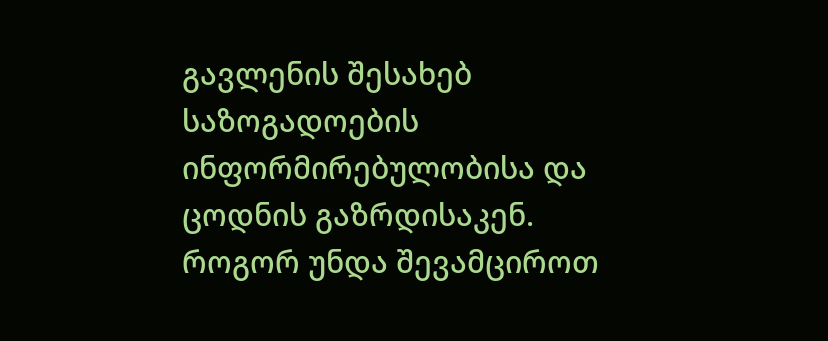გავლენის შესახებ საზოგადოების ინფორმირებულობისა და ცოდნის გაზრდისაკენ.
როგორ უნდა შევამციროთ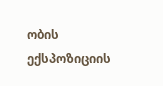ობის ექსპოზიციის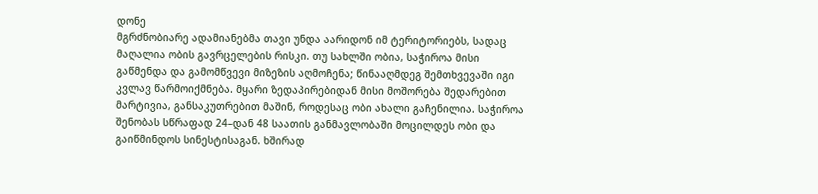დონე
მგრძნობიარე ადამიანებმა თავი უნდა აარიდონ იმ ტერიტორიებს, სადაც მაღალია ობის გავრცელების რისკი. თუ სახლში ობია, საჭიროა მისი გაწმენდა და გამომწვევი მიზეზის აღმოჩენა; წინააღმდეგ შემთხვევაში იგი კვლავ წარმოიქმნება. მყარი ზედაპირებიდან მისი მოშორება შედარებით მარტივია, განსაკუთრებით მაშინ, როდესაც ობი ახალი გაჩენილია. საჭიროა შენობას სწრაფად 24–დან 48 საათის განმავლობაში მოცილდეს ობი და გაიწმინდოს სინესტისაგან. ხშირად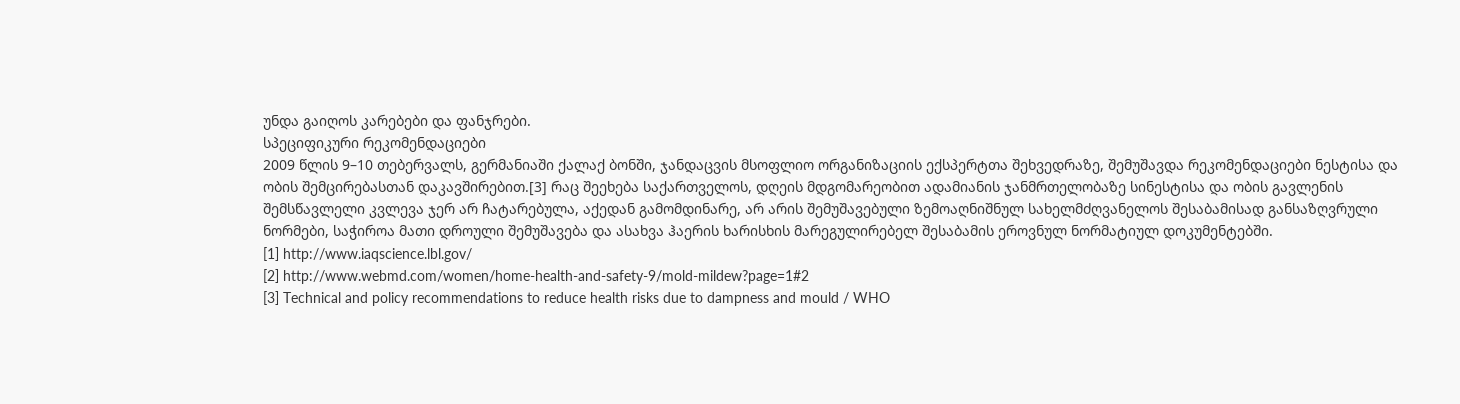უნდა გაიღოს კარებები და ფანჯრები.
სპეციფიკური რეკომენდაციები
2009 წლის 9–10 თებერვალს, გერმანიაში ქალაქ ბონში, ჯანდაცვის მსოფლიო ორგანიზაციის ექსპერტთა შეხვედრაზე, შემუშავდა რეკომენდაციები ნესტისა და ობის შემცირებასთან დაკავშირებით.[3] რაც შეეხება საქართველოს, დღეის მდგომარეობით ადამიანის ჯანმრთელობაზე სინესტისა და ობის გავლენის შემსწავლელი კვლევა ჯერ არ ჩატარებულა, აქედან გამომდინარე, არ არის შემუშავებული ზემოაღნიშნულ სახელმძღვანელოს შესაბამისად განსაზღვრული ნორმები, საჭიროა მათი დროული შემუშავება და ასახვა ჰაერის ხარისხის მარეგულირებელ შესაბამის ეროვნულ ნორმატიულ დოკუმენტებში.
[1] http://www.iaqscience.lbl.gov/
[2] http://www.webmd.com/women/home-health-and-safety-9/mold-mildew?page=1#2
[3] Technical and policy recommendations to reduce health risks due to dampness and mould / WHO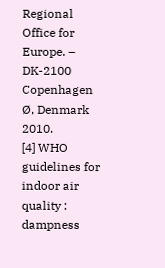Regional Office for Europe. – DK-2100 Copenhagen Ø, Denmark 2010.
[4] WHO guidelines for indoor air quality : dampness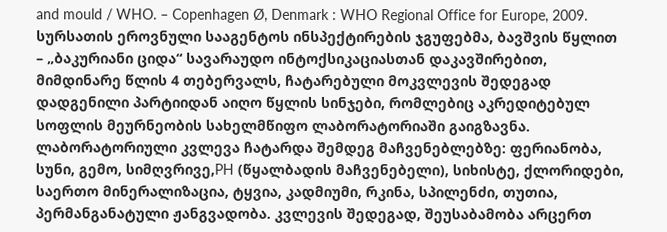and mould / WHO. – Copenhagen Ø, Denmark : WHO Regional Office for Europe, 2009.
სურსათის ეროვნული სააგენტოს ინსპექტირების ჯგუფებმა, ბავშვის წყლით – „ბაკურიანი ციდა“ სავარაუდო ინტოქსიკაციასთან დაკავშირებით, მიმდინარე წლის 4 თებერვალს, ჩატარებული მოკვლევის შედეგად დადგენილი პარტიიდან აიღო წყლის სინჯები, რომლებიც აკრედიტებულ სოფლის მეურნეობის სახელმწიფო ლაბორატორიაში გაიგზავნა.
ლაბორატორიული კვლევა ჩატარდა შემდეგ მაჩვენებლებზე: ფერიანობა, სუნი, გემო, სიმღვრივე,PH (წყალბადის მაჩვენებელი), სიხისტე, ქლორიდები, საერთო მინერალიზაცია, ტყვია, კადმიუმი, რკინა, სპილენძი, თუთია, პერმანგანატული ჟანგვადობა. კვლევის შედეგად, შეუსაბამობა არცერთ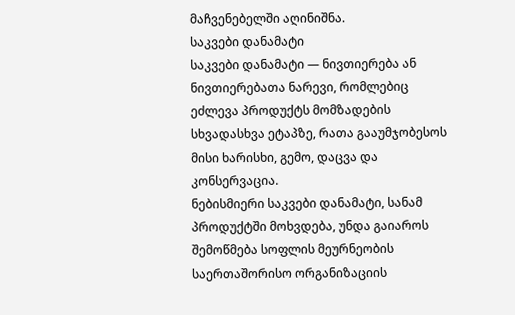მაჩვენებელში აღინიშნა.
საკვები დანამატი
საკვები დანამატი — ნივთიერება ან ნივთიერებათა ნარევი, რომლებიც ეძლევა პროდუქტს მომზადების სხვადასხვა ეტაპზე, რათა გააუმჯობესოს მისი ხარისხი, გემო, დაცვა და კონსერვაცია.
ნებისმიერი საკვები დანამატი, სანამ პროდუქტში მოხვდება, უნდა გაიაროს შემოწმება სოფლის მეურნეობის საერთაშორისო ორგანიზაციის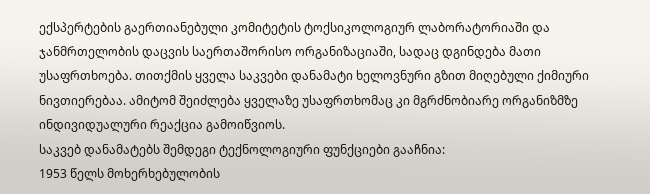ექსპერტების გაერთიანებული კომიტეტის ტოქსიკოლოგიურ ლაბორატორიაში და ჯანმრთელობის დაცვის საერთაშორისო ორგანიზაციაში, სადაც დგინდება მათი უსაფრთხოება. თითქმის ყველა საკვები დანამატი ხელოვნური გზით მიღებული ქიმიური ნივთიერებაა. ამიტომ შეიძლება ყველაზე უსაფრთხომაც კი მგრძნობიარე ორგანიზმზე ინდივიდუალური რეაქცია გამოიწვიოს.
საკვებ დანამატებს შემდეგი ტექნოლოგიური ფუნქციები გააჩნია:
1953 წელს მოხერხებულობის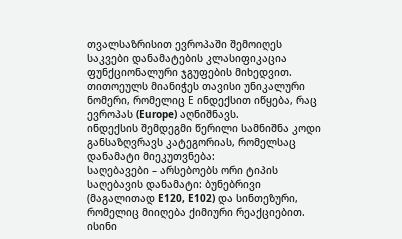თვალსაზრისით ევროპაში შემოიღეს საკვები დანამატების კლასიფიკაცია ფუნქციონალური ჯგუფების მიხედვით. თითოეულს მიანიჭეს თავისი უნიკალური ნომერი, რომელიც Е ინდექსით იწყება, რაც ევროპას (Europe) აღნიშნავს.
ინდექსის შემდეგმი წერილი სამნიშნა კოდი განსაზღვრავს კატეგორიას, რომელსაც დანამატი მიეკუთვნება:
საღებავები – არსებოებს ორი ტიპის საღებავის დანამატი: ბუნებრივი (მაგალითად E120, E102) და სინთეზური, რომელიც მიიღება ქიმიური რეაქციებით. ისინი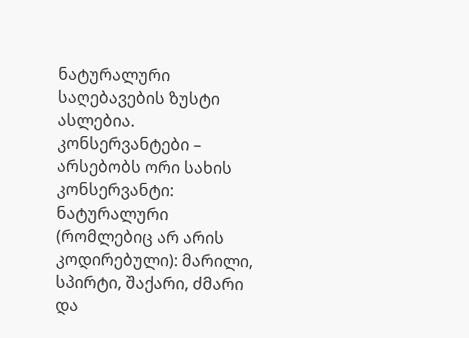ნატურალური საღებავების ზუსტი ასლებია.
კონსერვანტები – არსებობს ორი სახის კონსერვანტი: ნატურალური (რომლებიც არ არის კოდირებული): მარილი, სპირტი, შაქარი, ძმარი და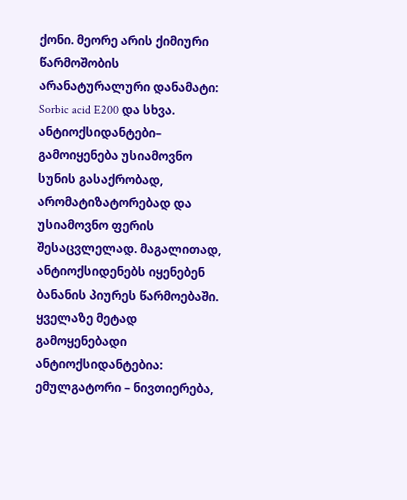ქონი. მეორე არის ქიმიური წარმოშობის არანატურალური დანამატი: Sorbic acid E200 და სხვა.
ანტიოქსიდანტები– გამოიყენება უსიამოვნო სუნის გასაქრობად, არომატიზატორებად და უსიამოვნო ფერის შესაცვლელად. მაგალითად, ანტიოქსიდენებს იყენებენ ბანანის პიურეს წარმოებაში.
ყველაზე მეტად გამოყენებადი ანტიოქსიდანტებია:
ემულგატორი – ნივთიერება,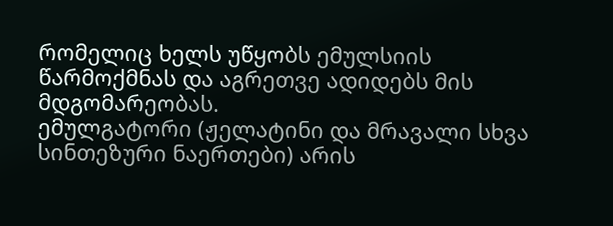რომელიც ხელს უწყობს ემულსიის წარმოქმნას და აგრეთვე ადიდებს მის მდგომარეობას.
ემულგატორი (ჟელატინი და მრავალი სხვა სინთეზური ნაერთები) არის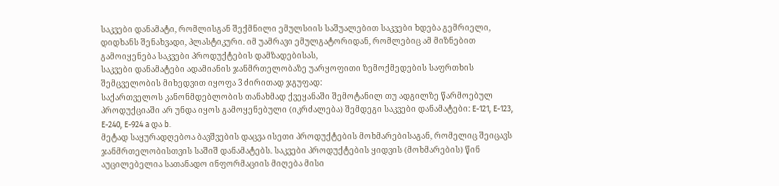საკვები დანამატი, რომლისგან შექმნილი ემულსიის საშუალებით საკვები ხდება გემრიელი, დიდხანს შენახვადი, პლასტიკური. იმ უამრავი ემულგატორიდან, რომლებიც ამ მიზნებით გამოიყენება საკვები პროდუქტების დამზადებისას,
საკვები დანამატები ადამიანის ჯანმრთელობაზე უარყოფითი ზემოქმედების საფრთხის შემცველობის მიხედვით იყოფა 3 ძირითად ჯგუფად:
საქართველოს კანონმდებლობის თანახმად ქვეყანაში შემოტანილ თუ ადგილზე წარმოებულ პროდუქციაში არ უნდა იყოს გამოყენებული (იკრძალება) შემდეგი საკვები დანამატები: E-121, E-123, E-240, E-924 a და b.
მეტად საყურადღებოა ბავშვების დაცვა ისეთი პროდუქტების მოხმარებისაგან, რომელიც შეიცავს ჯანმრთელობისთვის საშიშ დანამატებს. საკვები პროდუქტების ყიდვის (მოხმარების) წინ აუცილებელია სათანადო ინფორმაციის მიღება მისი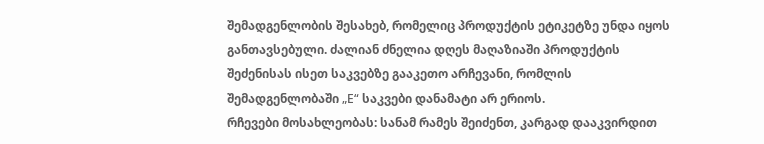შემადგენლობის შესახებ, რომელიც პროდუქტის ეტიკეტზე უნდა იყოს განთავსებული. ძალიან ძნელია დღეს მაღაზიაში პროდუქტის შეძენისას ისეთ საკვებზე გააკეთო არჩევანი, რომლის შემადგენლობაში „Е“ საკვები დანამატი არ ერიოს.
რჩევები მოსახლეობას: სანამ რამეს შეიძენთ, კარგად დააკვირდით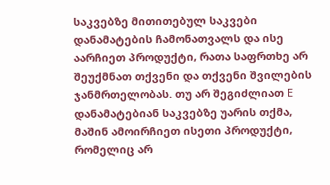საკვებზე მითითებულ საკვები დანამატების ჩამონათვალს და ისე აარჩიეთ პროდუქტი, რათა საფრთხე არ შეუქმნათ თქვენი და თქვენი შვილების ჯანმრთელობას. თუ არ შეგიძლიათ Е დანამატებიან საკვებზე უარის თქმა, მაშინ ამოირჩიეთ ისეთი პროდუქტი, რომელიც არ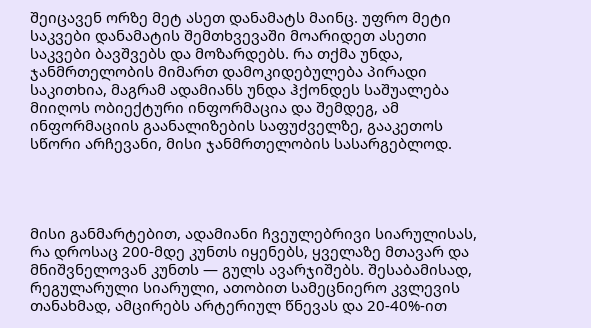შეიცავენ ორზე მეტ ასეთ დანამატს მაინც. უფრო მეტი საკვები დანამატის შემთხვევაში მოარიდეთ ასეთი საკვები ბავშვებს და მოზარდებს. რა თქმა უნდა, ჯანმრთელობის მიმართ დამოკიდებულება პირადი საკითხია, მაგრამ ადამიანს უნდა ჰქონდეს საშუალება მიიღოს ობიექტური ინფორმაცია და შემდეგ, ამ ინფორმაციის გაანალიზების საფუძველზე, გააკეთოს სწორი არჩევანი, მისი ჯანმრთელობის სასარგებლოდ.




მისი განმარტებით, ადამიანი ჩვეულებრივი სიარულისას, რა დროსაც 200-მდე კუნთს იყენებს, ყველაზე მთავარ და მნიშვნელოვან კუნთს — გულს ავარჯიშებს. შესაბამისად, რეგულარული სიარული, ათობით სამეცნიერო კვლევის თანახმად, ამცირებს არტერიულ წნევას და 20-40%-ით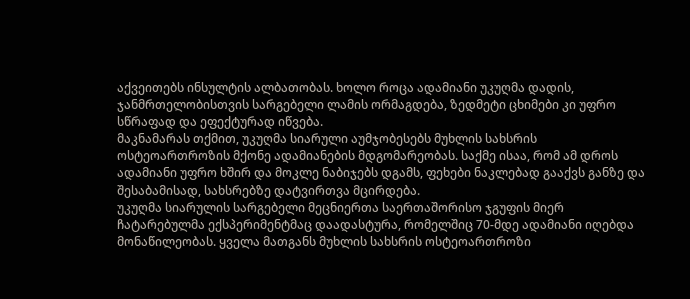აქვეითებს ინსულტის ალბათობას. ხოლო როცა ადამიანი უკუღმა დადის, ჯანმრთელობისთვის სარგებელი ლამის ორმაგდება, ზედმეტი ცხიმები კი უფრო სწრაფად და ეფექტურად იწვება.
მაკნამარას თქმით, უკუღმა სიარული აუმჯობესებს მუხლის სახსრის ოსტეოართროზის მქონე ადამიანების მდგომარეობას. საქმე ისაა, რომ ამ დროს ადამიანი უფრო ხშირ და მოკლე ნაბიჯებს დგამს, ფეხები ნაკლებად გააქვს განზე და შესაბამისად, სახსრებზე დატვირთვა მცირდება.
უკუღმა სიარულის სარგებელი მეცნიერთა საერთაშორისო ჯგუფის მიერ ჩატარებულმა ექსპერიმენტმაც დაადასტურა, რომელშიც 70-მდე ადამიანი იღებდა მონაწილეობას. ყველა მათგანს მუხლის სახსრის ოსტეოართროზი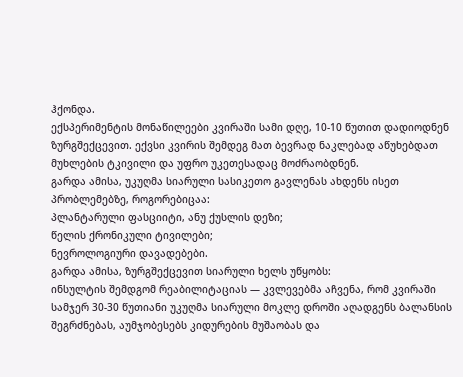ჰქონდა.
ექსპერიმენტის მონაწილეები კვირაში სამი დღე, 10-10 წუთით დადიოდნენ ზურგშექცევით. ექვსი კვირის შემდეგ მათ ბევრად ნაკლებად აწუხებდათ მუხლების ტკივილი და უფრო უკეთესადაც მოძრაობდნენ.
გარდა ამისა, უკუღმა სიარული სასიკეთო გავლენას ახდენს ისეთ პრობლემებზე, როგორებიცაა:
პლანტარული ფასციიტი, ანუ ქუსლის დეზი;
წელის ქრონიკული ტივილები;
ნევროლოგიური დავადებები.
გარდა ამისა, ზურგშექცევით სიარული ხელს უწყობს:
ინსულტის შემდგომ რეაბილიტაციას — კვლევებმა აჩვენა, რომ კვირაში სამჯერ 30-30 წუთიანი უკუღმა სიარული მოკლე დროში აღადგენს ბალანსის შეგრძნებას, აუმჯობესებს კიდურების მუშაობას და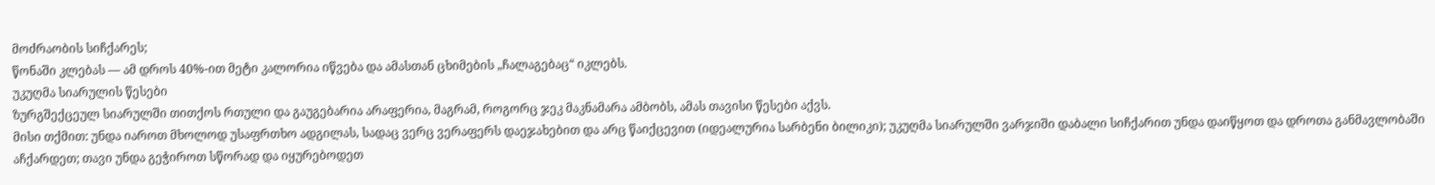მოძრაობის სიჩქარეს;
წონაში კლებას — ამ დროს 40%-ით მეტი კალორია იწვება და ამასთან ცხიმების „ჩალაგებაც“ იკლებს.
უკუღმა სიარულის წესები
ზურგშექცეულ სიარულში თითქოს რთული და გაუგებარია არაფერია, მაგრამ, როგორც ჯეკ მაკნამარა ამბობს, ამას თავისი წესები აქვს.
მისი თქმით: უნდა იაროთ მხოლოდ უსაფრთხო ადგილას, სადაც ვერც ვერაფერს დაეჯახებით და არც წაიქცევით (იდეალურია სარბენი ბილიკი); უკუღმა სიარულში ვარჯიში დაბალი სიჩქარით უნდა დაიწყოთ და დროთა განმავლობაში აჩქარდეთ; თავი უნდა გეჭიროთ სწორად და იყურებოდეთ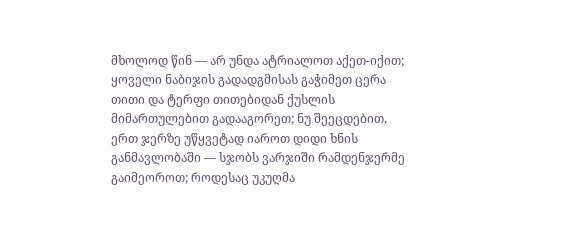მხოლოდ წინ — არ უნდა ატრიალოთ აქეთ-იქით; ყოველი ნაბიჯის გადადგმისას გაჭიმეთ ცერა თითი და ტერფი თითებიდან ქუსლის მიმართულებით გადააგორეთ; ნუ შეეცდებით, ერთ ჯერზე უწყვეტად იაროთ დიდი ხნის განმავლობაში — სჯობს ვარჯიში რამდენჯერმე გაიმეოროთ; როდესაც უკუღმა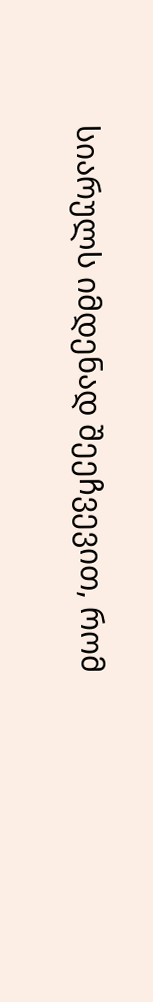სიარულს იმდენად შეეჩვევით, რომ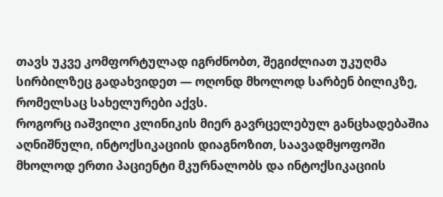თავს უკვე კომფორტულად იგრძნობთ, შეგიძლიათ უკუღმა სირბილზეც გადახვიდეთ — ოღონდ მხოლოდ სარბენ ბილიკზე, რომელსაც სახელურები აქვს.
როგორც იაშვილი კლინიკის მიერ გავრცელებულ განცხადებაშია აღნიშნული, ინტოქსიკაციის დიაგნოზით, საავადმყოფოში მხოლოდ ერთი პაციენტი მკურნალობს და ინტოქსიკაციის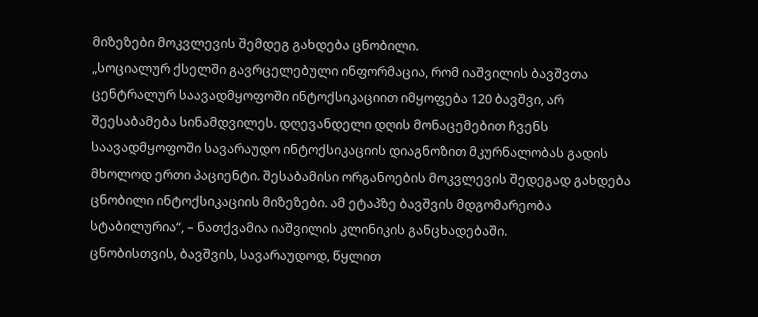მიზეზები მოკვლევის შემდეგ გახდება ცნობილი.
„სოციალურ ქსელში გავრცელებული ინფორმაცია, რომ იაშვილის ბავშვთა ცენტრალურ საავადმყოფოში ინტოქსიკაციით იმყოფება 120 ბავშვი, არ შეესაბამება სინამდვილეს. დღევანდელი დღის მონაცემებით ჩვენს საავადმყოფოში სავარაუდო ინტოქსიკაციის დიაგნოზით მკურნალობას გადის მხოლოდ ერთი პაციენტი. შესაბამისი ორგანოების მოკვლევის შედეგად გახდება ცნობილი ინტოქსიკაციის მიზეზები. ამ ეტაპზე ბავშვის მდგომარეობა სტაბილურია“, – ნათქვამია იაშვილის კლინიკის განცხადებაში.
ცნობისთვის, ბავშვის, სავარაუდოდ, წყლით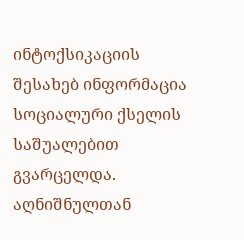ინტოქსიკაციის შესახებ ინფორმაცია სოციალური ქსელის საშუალებით გვარცელდა. აღნიშნულთან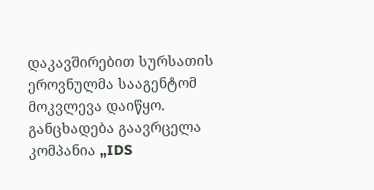დაკავშირებით სურსათის ეროვნულმა სააგენტომ მოკვლევა დაიწყო. განცხადება გაავრცელა კომპანია „IDS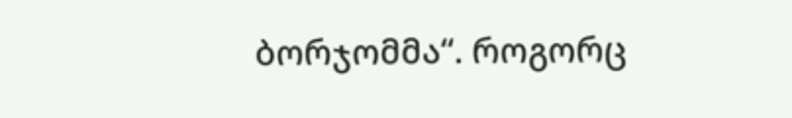ბორჯომმა“. როგორც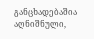განცხადებაშია აღნიშნული,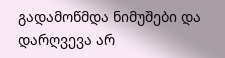გადამოწმდა ნიმუშები და დარღვევა არ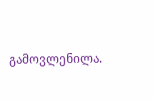გამოვლენილა.